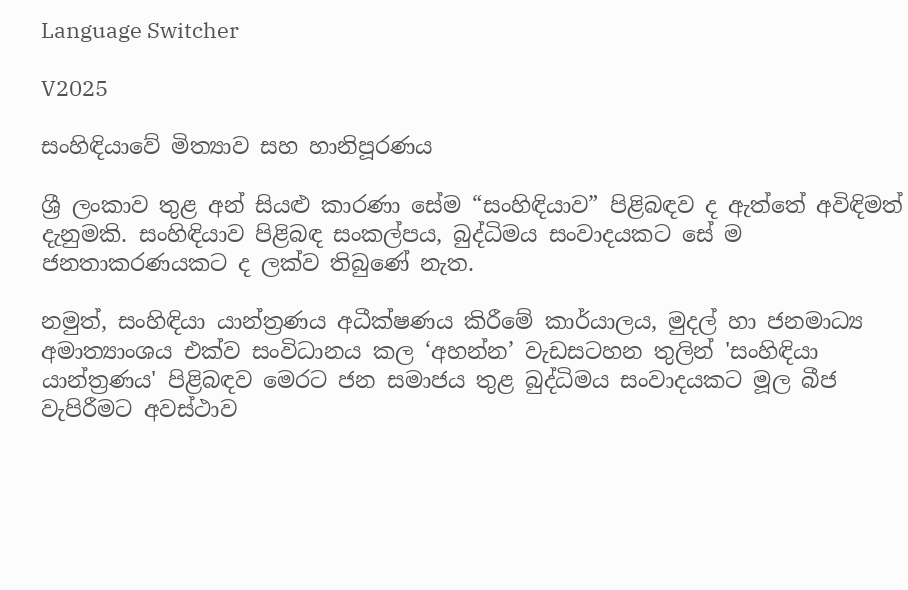Language Switcher

V2025

සංහිඳියාවේ මිත්‍යාව සහ හානිපූරණය

ශ්‍රී ලංකාව තුළ අන් සියළු කාරණා සේම “සංහිඳියාව” පිළිබඳව ද ඇත්තේ අවිඳිමත් දැනුමකි. සංහිඳියාව පිළිබඳ සංකල්පය, බුද්ධිමය සංවාදයකට සේ ම ජනතාකරණයකට ද ලක්ව තිබුණේ නැත.

නමුත්, සංහිඳියා යාන්ත්‍රණය අධීක්ෂණය කිරීමේ කාර්යාලය, මුදල් හා ජනමාධ්‍ය අමාත්‍යාංශය එක්ව සංවිධානය කල ‘අහන්න’ වැඩසටහන තුලින් 'සංහිඳියා යාන්ත්‍රණය' පිළිබඳව මෙරට ජන සමාජය තුළ බුද්ධිමය සංවාදයකට මූල බීජ වැපිරීමට අවස්ථාව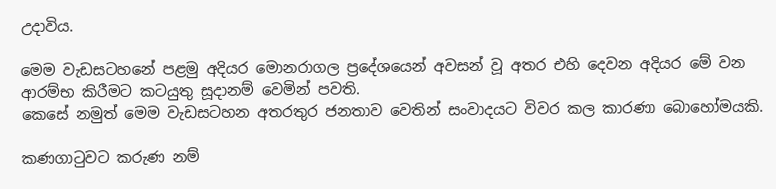උදාවිය.

මෙම වැඩසටහනේ පළමු අදියර මොනරාගල ප්‍රදේශයෙන් අවසන් වූ අතර එහි දෙවන අදියර මේ වන ආරම්භ කිරීමට කටයුතු සූදානම් වෙමින් පවති.
කෙසේ නමුත් මෙම වැඩසටහන අතරතුර ජනතාව වෙතින් සංවාදයට විවර කල කාරණා බොහෝමයකි.

කණගාටුවට කරුණ නම්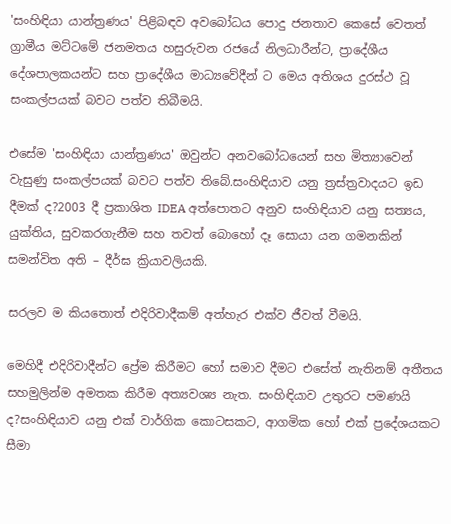'සංහිඳියා යාන්ත්‍රණය' පිළිබඳව අවබෝධය පොදු ජනතාව කෙසේ වෙතත් ග්‍රාමීය මට්ටමේ ජනමතය හසුරුවන රජයේ නිලධාරීන්ට, ප්‍රාදේශීය දේශපාලකයන්ට සහ ප්‍රාදේශීය මාධ්‍යවේදීන් ට මෙය අතිශය දුරස්ථ වූ සංකල්පයක් බවට පත්ව තිබීමයි.

එසේම 'සංහිඳියා යාන්ත්‍රණය' ඔවුන්ට අනවබෝධයෙන් සහ මිත්‍යාවෙන් වැසුණු සංකල්පයක් බවට පත්ව තිබේ.සංහිඳියාව යනු ත්‍රස්ත්‍රවාදයට ඉඩ දීමක් ද?2003 දී ප්‍රකාශිත IDEA අත්පොතට අනුව සංහිඳියාව යනු සත්‍යය, යුක්තිය, සුවකරගැනීම සහ තවත් බොහෝ දෑ සොයා යන ගමනකින් සමන්විත අති – දීර්ඝ ක්‍රියාවලියකි.

සරලව ම කියතොත් එදිරිවාදීකම් අත්හැර එක්ව ජීවත් වීමයි.

මෙහිදී එදිරිවාදීන්ට ප්‍රේම කිරීමට හෝ සමාව දීමට එසේත් නැතිනම් අතීතය සහමුලින්ම අමතක කිරීම අත්‍යවශ්‍ය නැත. සංහිඳියාව උතුරට පමණයි ද?සංහිඳියාව යනු එක් වාර්ගික කොටසකට, ආගමික හෝ එක් ප්‍රදේශයකට සීමා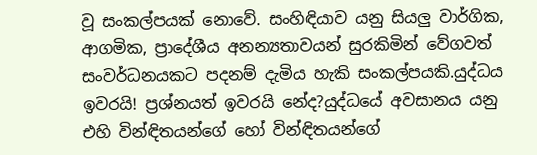වූ සංකල්පයක් නොවේ. සංහිඳියාව යනු සියලු වාර්ගික, ආගමික, ප්‍රාදේශීය අනන්‍යතාවයන් සුරකිමින් වේගවත් සංවර්ධනයකට පදනම් දැමිය හැකි සංකල්පයකි.යුද්ධය ඉවරයි! ප්‍රශ්නයත් ඉවරයි නේද?යුද්ධයේ අවසානය යනු එහි වින්ඳිතයන්ගේ හෝ වින්ඳිතයන්ගේ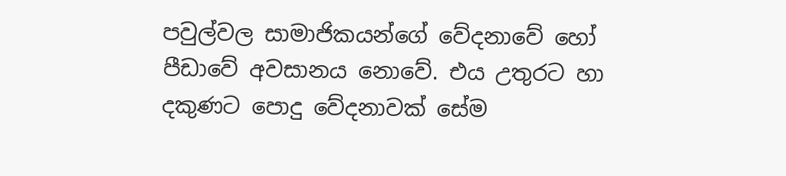පවුල්වල සාමාජිකයන්ගේ වේදනාවේ හෝ පීඩාවේ අවසානය නොවේ. එය උතුරට හා දකුණට පොදු වේදනාවක් සේම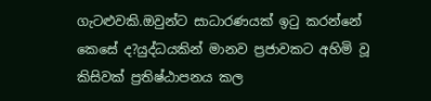ගැටළුවකි.ඔවුන්ට සාධාරණයක් ඉටු කරන්නේ කෙසේ ද?යුද්ධයකින් මානව ප්‍රජාවකට අහිමි වූ කිසිවක් ප්‍රතිෂ්ඨාපනය කල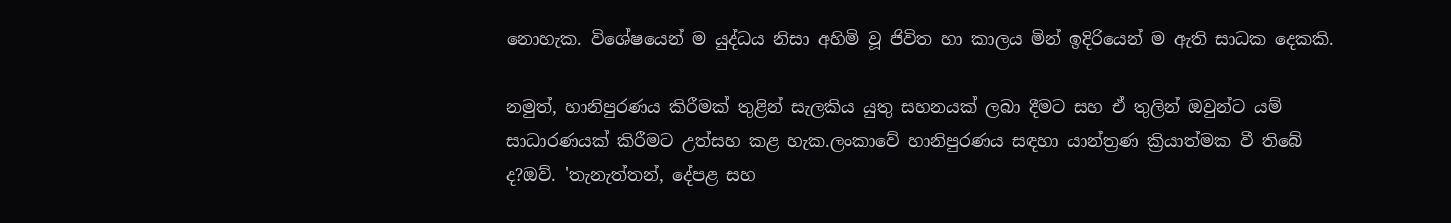නොහැක. විශේෂයෙන් ම යුද්ධය නිසා අහිමි වූ ජිවිත හා කාලය මින් ඉදිරියෙන් ම ඇති සාධක දෙකකි.

නමුත්, හානිපුරණය කිරීමක් තුළින් සැලකිය යුතු සහනයක් ලබා දීමට සහ ඒ තුලින් ඔවුන්ට යම් සාධාරණයක් කිරීමට උත්සහ කළ හැක.ලංකාවේ හානිපුරණය සඳහා යාන්ත්‍රණ ක්‍රියාත්මක වී තිබේ ද?ඔව්. 'තැනැත්තන්, දේපළ සහ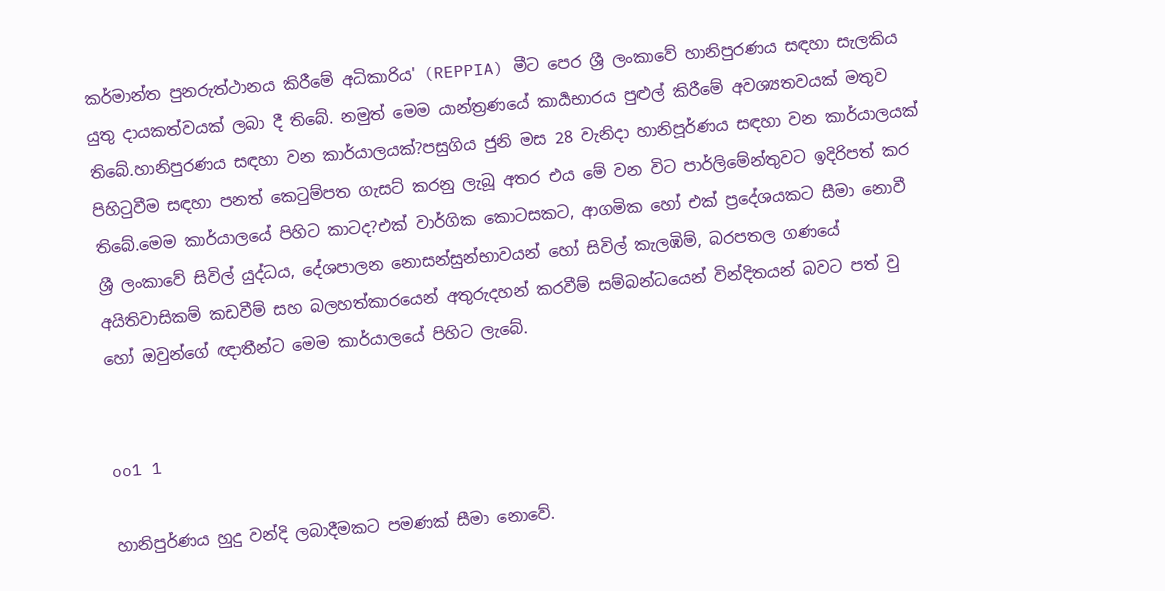කර්මාන්ත පුනරුත්ථානය කිරීමේ අධිකාරිය' (REPPIA) මීට පෙර ශ්‍රී ලංකාවේ හානිපුරණය සඳහා සැලකිය යුතු දායකත්වයක් ලබා දී තිබේ. නමුත් මෙම යාන්ත්‍රණයේ කාර්‍යභාරය පුළුල් කිරීමේ අවශ්‍යතවයක් මතුව තිබේ.හානිපුරණය සඳහා වන කාර්යාලයක්?පසුගිය ජුනි මස 28 වැනිදා හානිපූර්ණය සඳහා වන කාර්යාලයක් පිහිටුවීම සඳහා පනත් කෙටුම්පත ගැසට් කරනු ලැබූ අතර එය මේ වන විට පාර්ලිමේන්තුවට ඉදිරිපත් කර තිබේ.මෙම කාර්යාලයේ පිහිට කාටද?එක් වාර්ගික කොටසකට, ආගමික හෝ එක් ප්‍රදේශයකට සීමා නොවී ශ්‍රී ලංකාවේ සිවිල් යුද්ධය, දේශපාලන නොසන්සුන්භාවයන් හෝ සිවිල් කැලඹිම්, බරපතල ගණයේ අයිතිවාසිකම් කඩවීම් සහ බලහත්කාරයෙන් අතුරුදහන් කරවීම් සම්බන්ධයෙන් වින්දිතයන් බවට පත් වු හෝ ඔවුන්ගේ ඥාතීන්ට මෙම කාර්යාලයේ පිහිට ලැබේ.


oo1 1

හානිපුර්ණය හුදු වන්දි ලබාදීමකට පමණක් සීමා නොවේ.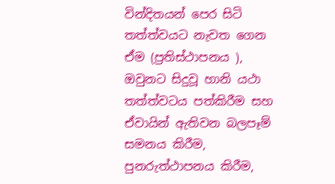වින්දිතයන් පෙර සිටි තත්ත්වයට නැවත ගෙන ඒම (ප්‍රතිස්ථාපනය ), ඔවුනට සිදුවූ හානි යථා තත්ත්වටය පත්කිරීම සහ ඒවායින් ඇතිවන බලපෑම් සමනය කිරීම, පුනරුත්ථාපනය කිරීම,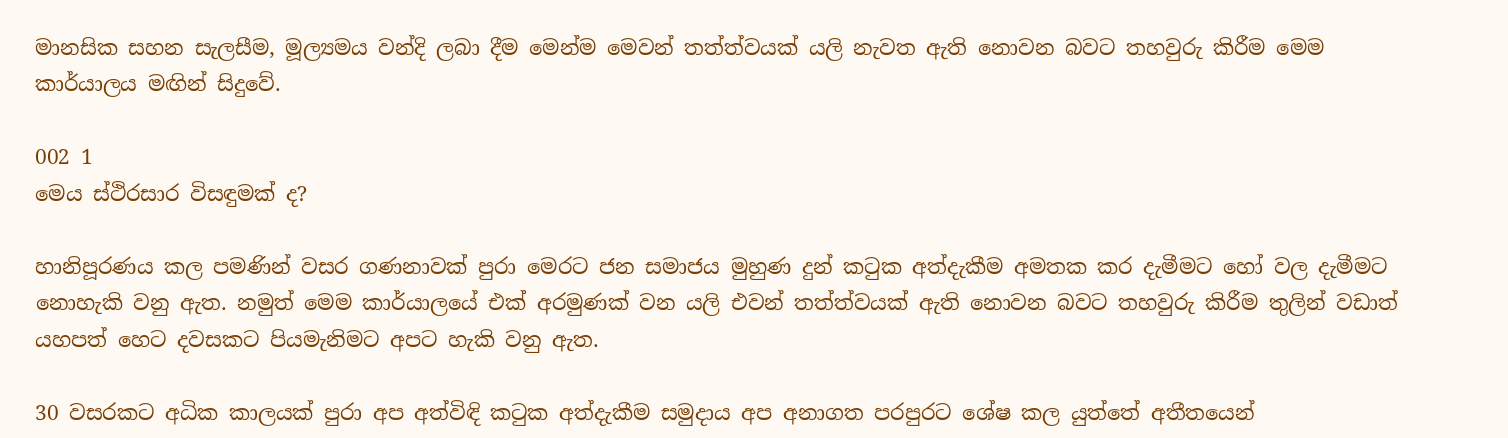මානසික සහන සැලසීම, මූල්‍යමය වන්දි ලබා දීම මෙන්ම මෙවන් තත්ත්වයක් යලි නැවත ඇති නොවන බවට තහවුරු කිරීම මෙම කාර්යාලය මඟින් සිදුවේ.

002 1
මෙය ස්ථිරසාර විසඳුමක් ද?

හානිපූරණය කල පමණින් වසර ගණනාවක් පුරා මෙරට ජන සමාජය මුහුණ දුන් කටුක අත්දැකීම අමතක කර දැමීමට හෝ වල දැමීමට නොහැකි වනු ඇත. නමුත් මෙම කාර්යාලයේ එක් අරමුණක් වන යලි එවන් තත්ත්වයක් ඇති නොවන බවට තහවුරු කිරීම තුලින් වඩාත් යහපත් හෙට දවසකට පියමැනිමට අපට හැකි වනු ඇත.

30 වසරකට අධික කාලයක් පුරා අප අත්විඳි කටුක අත්දැකීම සමුදාය අප අනාගත පරපුරට ශේෂ කල යුත්තේ අතීතයෙන්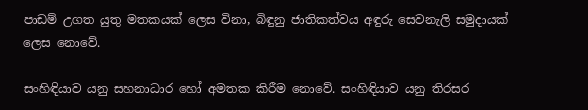පාඩම් උගත යුතු මතකයක් ලෙස විනා, බිඳුනු ජාතිකත්වය අඳුරු සෙවනැලි සමුදායක් ලෙස නොවේ.

සංහිඳියාව යනු සහනාධාර හෝ අමතක කිරීම නොවේ. සංහිඳියාව යනු තිරසර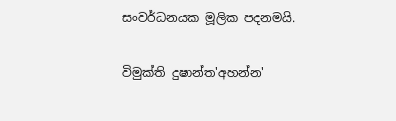සංවර්ධනයක මූලික පදනමයි.

විමුක්ති දුෂාන්ත'අහන්න'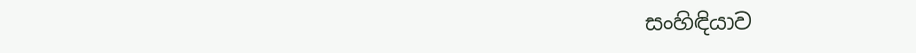සංහිඳියාව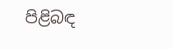පිළිබඳ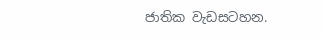ජාතික වැඩසටහන.